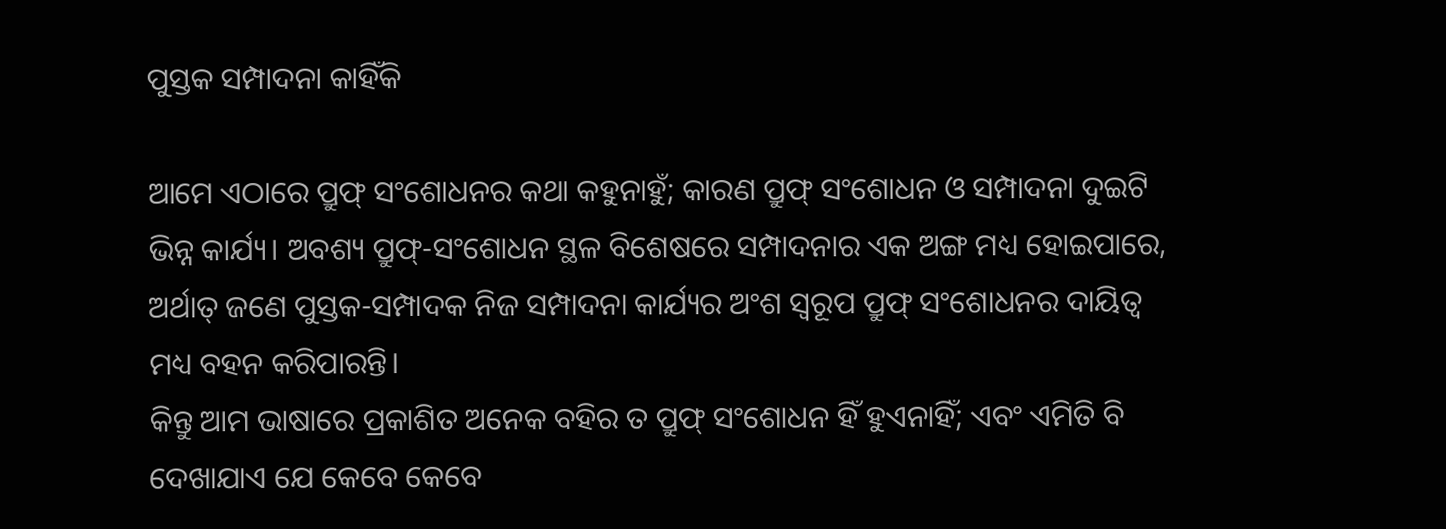ପୁସ୍ତକ ସମ୍ପାଦନା କାହିଁକି

ଆମେ ଏଠାରେ ପ୍ରୁଫ୍ ସଂଶୋଧନର କଥା କହୁନାହୁଁ; କାରଣ ପ୍ରୁଫ୍ ସଂଶୋଧନ ଓ ସମ୍ପାଦନା ଦୁଇଟି ଭିନ୍ନ କାର୍ଯ୍ୟ। ଅବଶ୍ୟ ପ୍ରୁଫ୍-ସଂଶୋଧନ ସ୍ଥଳ ବିଶେଷରେ ସମ୍ପାଦନାର ଏକ ଅଙ୍ଗ ମଧ୍ୟ ହୋଇପାରେ, ଅର୍ଥାତ୍ ଜଣେ ପୁସ୍ତକ-ସମ୍ପାଦକ ନିଜ ସମ୍ପାଦନା କାର୍ଯ୍ୟର ଅଂଶ ସ୍ବରୂପ ପ୍ରୁଫ୍ ସଂଶୋଧନର ଦାୟିତ୍ବ ମଧ୍ୟ ବହନ କରିପାରନ୍ତି।
କିନ୍ତୁ ଆମ ଭାଷାରେ ପ୍ରକାଶିତ ଅନେକ ବହିର ତ ପ୍ରୁଫ୍ ସଂଶୋଧନ ହିଁ ହୁଏନାହିଁ; ଏବଂ ଏମିତି ବି ଦେଖାଯାଏ ଯେ କେବେ କେବେ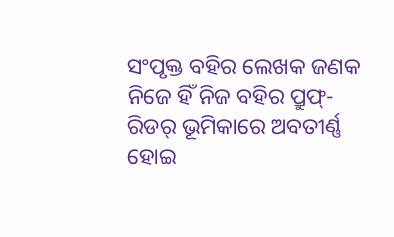ସଂପୃକ୍ତ ବହିର ଲେଖକ ଜଣକ ନିଜେ ହିଁ ନିଜ ବହିର ପ୍ରୁଫ୍-ରିଡର୍ ଭୂମିକାରେ ଅବତୀର୍ଣ୍ଣ ହୋଇ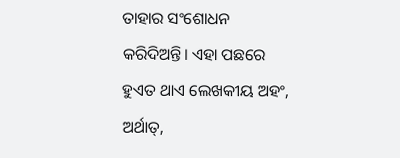ତାହାର ସଂଶୋଧନ କରିଦିଅନ୍ତି। ଏହା ପଛରେ ହୁଏତ ଥାଏ ଲେଖକୀୟ ଅହଂ, ଅର୍ଥାତ୍,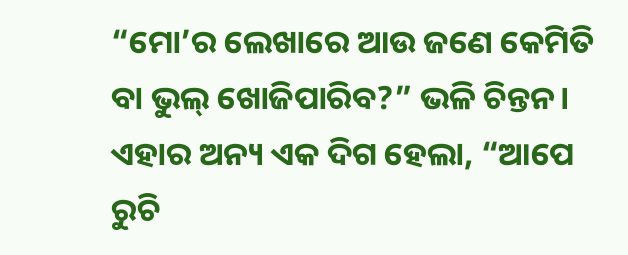“ମୋ’ର ଲେଖାରେ ଆଉ ଜଣେ କେମିତି ବା ଭୁଲ୍ ଖୋଜିପାରିବ?” ଭଳି ଚିନ୍ତନ। ଏହାର ଅନ୍ୟ ଏକ ଦିଗ ହେଲା, “ଆପେ ରୁଚି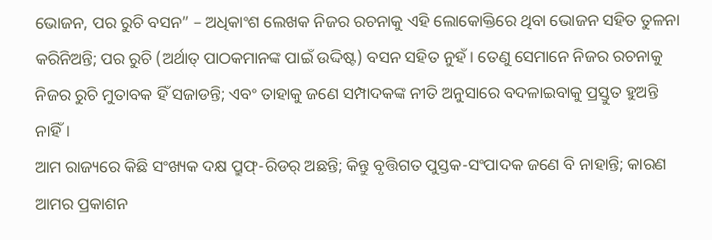ଭୋଜନ, ପର ରୁଚି ବସନ” – ଅଧିକାଂଶ ଲେଖକ ନିଜର ରଚନାକୁ ଏହି ଲୋକୋକ୍ତିରେ ଥିବା ଭୋଜନ ସହିତ ତୁଳନା କରିନିଅନ୍ତି; ପର ରୁଚି (ଅର୍ଥାତ୍ ପାଠକମାନଙ୍କ ପାଇଁ ଉଦ୍ଦିଷ୍ଟ) ବସନ ସହିତ ନୁହଁ। ତେଣୁ ସେମାନେ ନିଜର ରଚନାକୁ ନିଜର ରୁଚି ମୁତାବକ ହିଁ ସଜାଡନ୍ତି; ଏବଂ ତାହାକୁ ଜଣେ ସମ୍ପାଦକଙ୍କ ନୀତି ଅନୁସାରେ ବଦଳାଇବାକୁ ପ୍ରସ୍ତୁତ ହୁଅନ୍ତି ନାହିଁ।
ଆମ ରାଜ୍ୟରେ କିଛି ସଂଖ୍ୟକ ଦକ୍ଷ ପ୍ରୁଫ୍-ରିଡର୍ ଅଛନ୍ତି; କିନ୍ତୁ ବୃତ୍ତିଗତ ପୁସ୍ତକ-ସଂପାଦକ ଜଣେ ବି ନାହାନ୍ତି; କାରଣ ଆମର ପ୍ରକାଶନ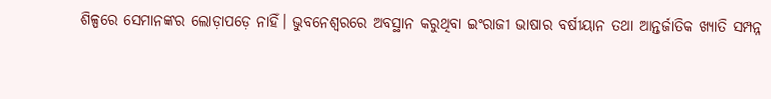ଶିଳ୍ପରେ ସେମାନଙ୍କର ଲୋଡ଼ାପଡ଼େ ନାହିଁ। ଭୁବନେଶ୍ବରରେ ଅବସ୍ଥାନ କରୁଥିବା ଇଂରାଜୀ ଭାଷାର ବର୍ଷୀୟାନ ତଥା ଆନ୍ତର୍ଜାତିକ ଖ୍ୟାତି ସମ୍ପନ୍ନ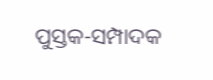ପୁସ୍ତକ-ସମ୍ପାଦକ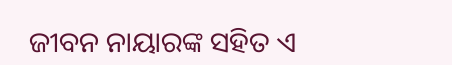ଜୀବନ ନାୟାରଙ୍କ ସହିତ ଏ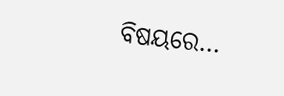ବିଷୟରେ…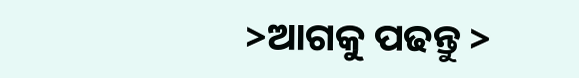>ଆଗକୁ ପଢନ୍ତୁ >